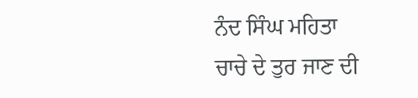ਨੰਦ ਸਿੰਘ ਮਹਿਤਾ
ਚਾਚੇ ਦੇ ਤੁਰ ਜਾਣ ਦੀ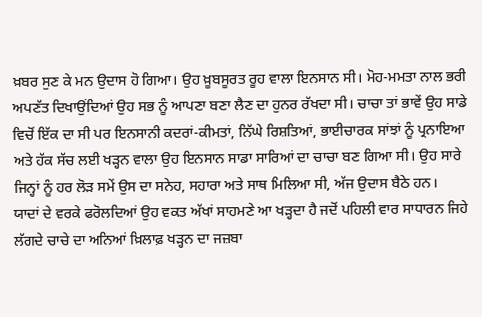ਖ਼ਬਰ ਸੁਣ ਕੇ ਮਨ ਉਦਾਸ ਹੋ ਗਿਆ। ਉਹ ਖ਼ੂਬਸੂਰਤ ਰੂਹ ਵਾਲਾ ਇਨਸਾਨ ਸੀ। ਮੋਹ-ਮਮਤਾ ਨਾਲ ਭਰੀ ਅਪਣੱਤ ਦਿਖਾਉਂਦਿਆਂ ਉਹ ਸਭ ਨੂੰ ਆਪਣਾ ਬਣਾ ਲੈਣ ਦਾ ਹੁਨਰ ਰੱਖਦਾ ਸੀ। ਚਾਚਾ ਤਾਂ ਭਾਵੇਂ ਉਹ ਸਾਡੇ ਵਿਚੋਂ ਇੱਕ ਦਾ ਸੀ ਪਰ ਇਨਸਾਨੀ ਕਦਰਾਂ-ਕੀਮਤਾਂ, ਨਿੱਘੇ ਰਿਸ਼ਤਿਆਂ, ਭਾਈਚਾਰਕ ਸਾਂਝਾਂ ਨੂੰ ਪ੍ਰਨਾਇਆ ਅਤੇ ਹੱਕ ਸੱਚ ਲਈ ਖੜ੍ਹਨ ਵਾਲਾ ਉਹ ਇਨਸਾਨ ਸਾਡਾ ਸਾਰਿਆਂ ਦਾ ਚਾਚਾ ਬਣ ਗਿਆ ਸੀ। ਉਹ ਸਾਰੇ ਜਿਨ੍ਹਾਂ ਨੂੰ ਹਰ ਲੋੜ ਸਮੇਂ ਉਸ ਦਾ ਸਨੇਹ, ਸਹਾਰਾ ਅਤੇ ਸਾਥ ਮਿਲਿਆ ਸੀ, ਅੱਜ ਉਦਾਸ ਬੈਠੇ ਹਨ।
ਯਾਦਾਂ ਦੇ ਵਰਕੇ ਫਰੋਲਦਿਆਂ ਉਹ ਵਕਤ ਅੱਖਾਂ ਸਾਹਮਣੇ ਆ ਖੜ੍ਹਦਾ ਹੈ ਜਦੋਂ ਪਹਿਲੀ ਵਾਰ ਸਾਧਾਰਨ ਜਿਹੇ ਲੱਗਦੇ ਚਾਚੇ ਦਾ ਅਨਿਆਂ ਖ਼ਿਲਾਫ਼ ਖੜ੍ਹਨ ਦਾ ਜਜ਼ਬਾ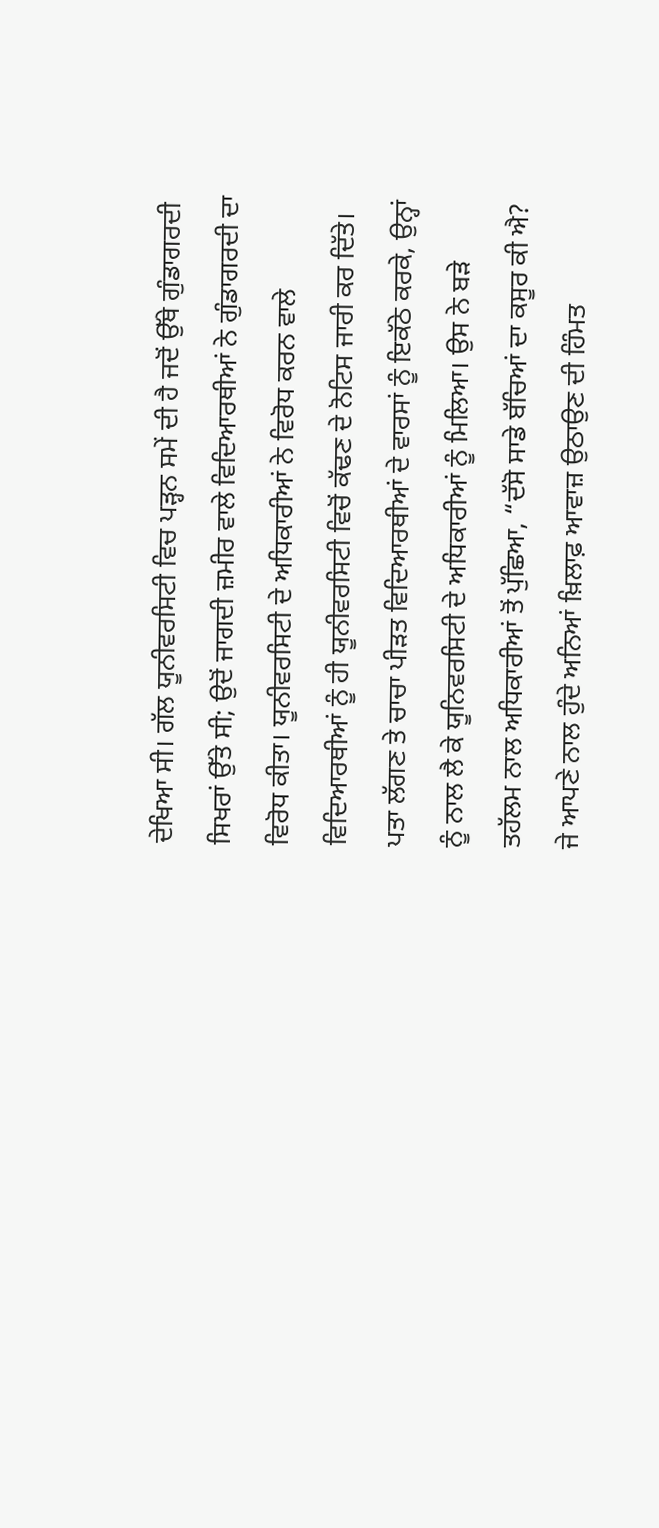ਦੇਖਿਆ ਸੀ। ਗੱਲ ਯੂਨੀਵਰਸਿਟੀ ਵਿਚ ਪੜ੍ਹਨ ਸਮੇਂ ਦੀ ਹੈ ਜਦੋਂ ਉੱਥੇ ਗੁੰਡਾਗਰਦੀ ਸਿਖਰਾਂ ਉੱਤੇ ਸੀ; ਉਦੋਂ ਜਾਗਦੀ ਜ਼ਮੀਰ ਵਾਲੇ ਵਿਦਿਆਰਥੀਆਂ ਨੇ ਗੁੰਡਾਗਰਦੀ ਦਾ ਵਿਰੋਧ ਕੀਤਾ। ਯੂਨੀਵਰਸਿਟੀ ਦੇ ਅਧਿਕਾਰੀਆਂ ਨੇ ਵਿਰੋਧ ਕਰਨ ਵਾਲੇ ਵਿਦਿਆਰਥੀਆਂ ਨੂੰ ਹੀ ਯੂਨੀਵਰਸਿਟੀ ਵਿਚੋਂ ਕੱਢਣ ਦੇ ਨੋਟਿਸ ਜਾਰੀ ਕਰ ਦਿੱਤੇ। ਪਤਾ ਲੱਗਣ ਤੇ ਚਾਚਾ ਪੀੜਤ ਵਿਦਿਆਰਥੀਆਂ ਦੇ ਵਾਰਸਾਂ ਨੂੰ ਇਕੱਠੇ ਕਰਕੇ, ਉਨ੍ਹਾਂ ਨੂੰ ਨਾਲ ਲੈ ਕੇ ਯੂਨਿਵਰਸਿਟੀ ਦੇ ਅਧਿਕਾਰੀਆਂ ਨੂੰ ਮਿਲਿਆ। ਉਸ ਨੇ ਬੜੇ ਤਹੱਲਮ ਨਾਲ ਅਧਿਕਾਰੀਆਂ ਤੋਂ ਪੁੱਛਿਆ, “ਦੱਸੋ ਸਾਡੇ ਬੱਚਿਆਂ ਦਾ ਕਸੂਰ ਕੀ ਐ? ਜੇ ਆਪਣੇ ਨਾਲ ਹੁੰਦੇ ਅਨਿਆਂ ਖ਼ਿਲਾਫ਼ ਆਵਾਜ਼ ਉਠਾਉਣ ਦੀ ਹਿੰਮਤ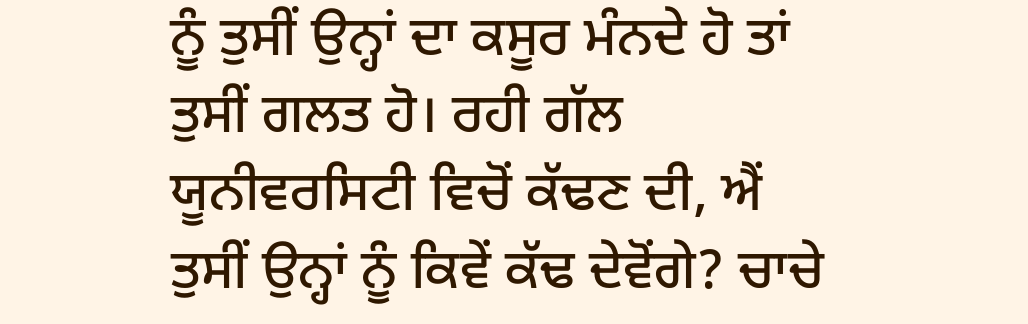ਨੂੰ ਤੁਸੀਂ ਉਨ੍ਹਾਂ ਦਾ ਕਸੂਰ ਮੰਨਦੇ ਹੋ ਤਾਂ ਤੁਸੀਂ ਗਲਤ ਹੋ। ਰਹੀ ਗੱਲ ਯੂਨੀਵਰਸਿਟੀ ਵਿਚੋਂ ਕੱਢਣ ਦੀ, ਐਂ ਤੁਸੀਂ ਉਨ੍ਹਾਂ ਨੂੰ ਕਿਵੇਂ ਕੱਢ ਦੇਵੋਂਗੇ? ਚਾਚੇ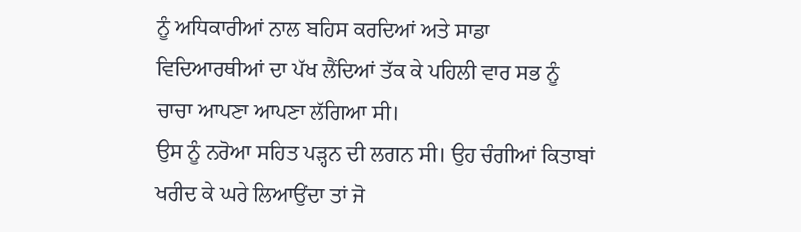ਨੂੰ ਅਧਿਕਾਰੀਆਂ ਨਾਲ ਬਹਿਸ ਕਰਦਿਆਂ ਅਤੇ ਸਾਡਾ ਵਿਦਿਆਰਥੀਆਂ ਦਾ ਪੱਖ ਲੈਂਦਿਆਂ ਤੱਕ ਕੇ ਪਹਿਲੀ ਵਾਰ ਸਭ ਨੂੰ ਚਾਚਾ ਆਪਣਾ ਆਪਣਾ ਲੱਗਿਆ ਸੀ।
ਉਸ ਨੂੰ ਨਰੋਆ ਸਹਿਤ ਪੜ੍ਹਨ ਦੀ ਲਗਨ ਸੀ। ਉਹ ਚੰਗੀਆਂ ਕਿਤਾਬਾਂ ਖਰੀਦ ਕੇ ਘਰੇ ਲਿਆਉਂਦਾ ਤਾਂ ਜੋ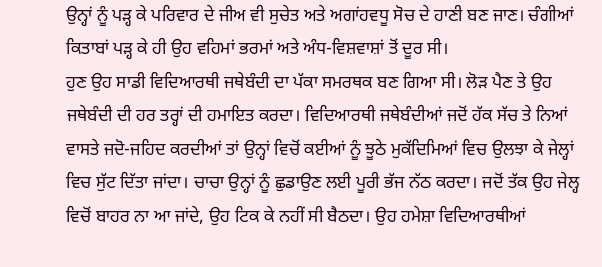ਉਨ੍ਹਾਂ ਨੂੰ ਪੜ੍ਹ ਕੇ ਪਰਿਵਾਰ ਦੇ ਜੀਅ ਵੀ ਸੁਚੇਤ ਅਤੇ ਅਗਾਂਹਵਧੂ ਸੋਚ ਦੇ ਹਾਣੀ ਬਣ ਜਾਣ। ਚੰਗੀਆਂ ਕਿਤਾਬਾਂ ਪੜ੍ਹ ਕੇ ਹੀ ਉਹ ਵਹਿਮਾਂ ਭਰਮਾਂ ਅਤੇ ਅੰਧ-ਵਿਸ਼ਵਾਸ਼ਾਂ ਤੋਂ ਦੂਰ ਸੀ।
ਹੁਣ ਉਹ ਸਾਡੀ ਵਿਦਿਆਰਥੀ ਜਥੇਬੰਦੀ ਦਾ ਪੱਕਾ ਸਮਰਥਕ ਬਣ ਗਿਆ ਸੀ। ਲੋੜ ਪੈਣ ਤੇ ਉਹ ਜਥੇਬੰਦੀ ਦੀ ਹਰ ਤਰ੍ਹਾਂ ਦੀ ਹਮਾਇਤ ਕਰਦਾ। ਵਿਦਿਆਰਥੀ ਜਥੇਬੰਦੀਆਂ ਜਦੋਂ ਹੱਕ ਸੱਚ ਤੇ ਨਿਆਂ ਵਾਸਤੇ ਜਦੋ-ਜਹਿਦ ਕਰਦੀਆਂ ਤਾਂ ਉਨ੍ਹਾਂ ਵਿਚੋਂ ਕਈਆਂ ਨੂੰ ਝੂਠੇ ਮੁਕੱਦਿਮਿਆਂ ਵਿਚ ਉਲਝਾ ਕੇ ਜੇਲ੍ਹਾਂ ਵਿਚ ਸੁੱਟ ਦਿੱਤਾ ਜਾਂਦਾ। ਚਾਚਾ ਉਨ੍ਹਾਂ ਨੂੰ ਛੁਡਾਉਣ ਲਈ ਪੂਰੀ ਭੱਜ ਨੱਠ ਕਰਦਾ। ਜਦੋਂ ਤੱਕ ਉਹ ਜੇਲ੍ਹ ਵਿਚੋਂ ਬਾਹਰ ਨਾ ਆ ਜਾਂਦੇ, ਉਹ ਟਿਕ ਕੇ ਨਹੀਂ ਸੀ ਬੈਠਦਾ। ਉਹ ਹਮੇਸ਼ਾ ਵਿਦਿਆਰਥੀਆਂ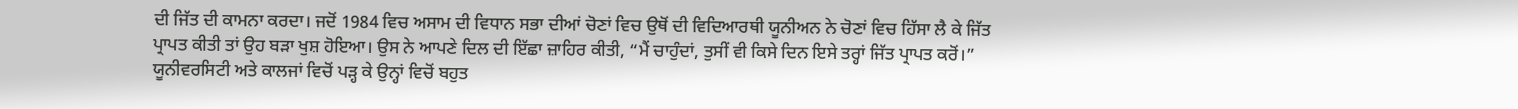ਦੀ ਜਿੱਤ ਦੀ ਕਾਮਨਾ ਕਰਦਾ। ਜਦੋਂ 1984 ਵਿਚ ਅਸਾਮ ਦੀ ਵਿਧਾਨ ਸਭਾ ਦੀਆਂ ਚੋਣਾਂ ਵਿਚ ਉਥੋਂ ਦੀ ਵਿਦਿਆਰਥੀ ਯੂਨੀਅਨ ਨੇ ਚੋਣਾਂ ਵਿਚ ਹਿੱਸਾ ਲੈ ਕੇ ਜਿੱਤ ਪ੍ਰਾਪਤ ਕੀਤੀ ਤਾਂ ਉਹ ਬੜਾ ਖੁਸ਼ ਹੋਇਆ। ਉਸ ਨੇ ਆਪਣੇ ਦਿਲ ਦੀ ਇੱਛਾ ਜ਼ਾਹਿਰ ਕੀਤੀ, “ਮੈਂ ਚਾਹੁੰਦਾਂ, ਤੁਸੀਂ ਵੀ ਕਿਸੇ ਦਿਨ ਇਸੇ ਤਰ੍ਹਾਂ ਜਿੱਤ ਪ੍ਰਾਪਤ ਕਰੋਂ।”
ਯੂਨੀਵਰਸਿਟੀ ਅਤੇ ਕਾਲਜਾਂ ਵਿਚੋਂ ਪੜ੍ਹ ਕੇ ਉਨ੍ਹਾਂ ਵਿਚੋਂ ਬਹੁਤ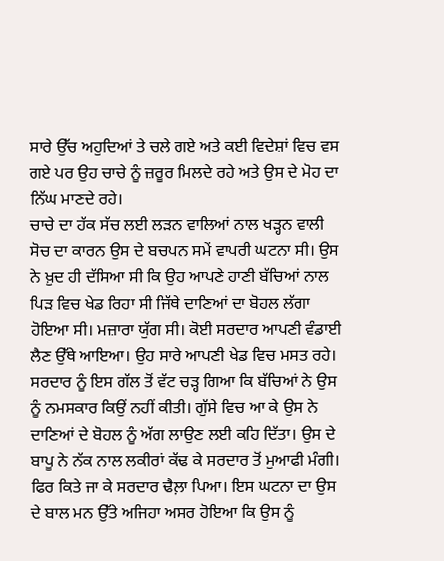ਸਾਰੇ ਉੱਚ ਅਹੁਦਿਆਂ ਤੇ ਚਲੇ ਗਏ ਅਤੇ ਕਈ ਵਿਦੇਸ਼ਾਂ ਵਿਚ ਵਸ ਗਏ ਪਰ ਉਹ ਚਾਚੇ ਨੂੰ ਜ਼ਰੂਰ ਮਿਲਦੇ ਰਹੇ ਅਤੇ ਉਸ ਦੇ ਮੋਹ ਦਾ ਨਿੱਘ ਮਾਣਦੇ ਰਹੇ।
ਚਾਚੇ ਦਾ ਹੱਕ ਸੱਚ ਲਈ ਲੜਨ ਵਾਲਿਆਂ ਨਾਲ ਖੜ੍ਹਨ ਵਾਲੀ ਸੋਚ ਦਾ ਕਾਰਨ ਉਸ ਦੇ ਬਚਪਨ ਸਮੇਂ ਵਾਪਰੀ ਘਟਨਾ ਸੀ। ਉਸ ਨੇ ਖ਼ੁਦ ਹੀ ਦੱਸਿਆ ਸੀ ਕਿ ਉਹ ਆਪਣੇ ਹਾਣੀ ਬੱਚਿਆਂ ਨਾਲ ਪਿੜ ਵਿਚ ਖੇਡ ਰਿਹਾ ਸੀ ਜਿੱਥੇ ਦਾਣਿਆਂ ਦਾ ਬੋਹਲ ਲੱਗਾ ਹੋਇਆ ਸੀ। ਮਜ਼ਾਰਾ ਯੁੱਗ ਸੀ। ਕੋਈ ਸਰਦਾਰ ਆਪਣੀ ਵੰਡਾਈ ਲੈਣ ਉੱਥੇ ਆਇਆ। ਉਹ ਸਾਰੇ ਆਪਣੀ ਖੇਡ ਵਿਚ ਮਸਤ ਰਹੇ। ਸਰਦਾਰ ਨੂੰ ਇਸ ਗੱਲ ਤੋਂ ਵੱਟ ਚੜ੍ਹ ਗਿਆ ਕਿ ਬੱਚਿਆਂ ਨੇ ਉਸ ਨੂੰ ਨਮਸਕਾਰ ਕਿਉਂ ਨਹੀਂ ਕੀਤੀ। ਗੁੱਸੇ ਵਿਚ ਆ ਕੇ ਉਸ ਨੇ ਦਾਣਿਆਂ ਦੇ ਬੋਹਲ ਨੂੰ ਅੱਗ ਲਾਉਣ ਲਈ ਕਹਿ ਦਿੱਤਾ। ਉਸ ਦੇ ਬਾਪੂ ਨੇ ਨੱਕ ਨਾਲ ਲਕੀਰਾਂ ਕੱਢ ਕੇ ਸਰਦਾਰ ਤੋਂ ਮੁਆਫੀ ਮੰਗੀ। ਫਿਰ ਕਿਤੇ ਜਾ ਕੇ ਸਰਦਾਰ ਢੈਲ਼ਾ ਪਿਆ। ਇਸ ਘਟਨਾ ਦਾ ਉਸ ਦੇ ਬਾਲ ਮਨ ਉੱਤੇ ਅਜਿਹਾ ਅਸਰ ਹੋਇਆ ਕਿ ਉਸ ਨੂੰ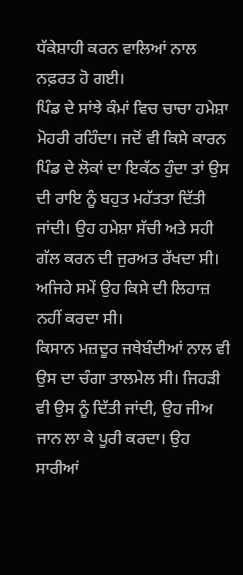ਧੱਕੇਸ਼ਾਹੀ ਕਰਨ ਵਾਲਿਆਂ ਨਾਲ ਨਫ਼ਰਤ ਹੋ ਗਈ।
ਪਿੰਡ ਦੇ ਸਾਂਝੇ ਕੰਮਾਂ ਵਿਚ ਚਾਚਾ ਹਮੇਸ਼ਾ ਮੋਹਰੀ ਰਹਿੰਦਾ। ਜਦੋਂ ਵੀ ਕਿਸੇ ਕਾਰਨ ਪਿੰਡ ਦੇ ਲੋਕਾਂ ਦਾ ਇਕੱਠ ਹੁੰਦਾ ਤਾਂ ਉਸ ਦੀ ਰਾਇ ਨੂੰ ਬਹੁਤ ਮਹੱਤਤਾ ਦਿੱਤੀ ਜਾਂਦੀ। ਉਹ ਹਮੇਸ਼ਾ ਸੱਚੀ ਅਤੇ ਸਹੀ ਗੱਲ ਕਰਨ ਦੀ ਜੁਰਅਤ ਰੱਖਦਾ ਸੀ। ਅਜਿਹੇ ਸਮੇਂ ਉਹ ਕਿਸੇ ਦੀ ਲਿਹਾਜ਼ ਨਹੀਂ ਕਰਦਾ ਸੀ।
ਕਿਸਾਨ ਮਜ਼ਦੂਰ ਜਥੇਬੰਦੀਆਂ ਨਾਲ ਵੀ ਉਸ ਦਾ ਚੰਗਾ ਤਾਲਮੇਲ ਸੀ। ਜਿਹੜੀ ਵੀ ਉਸ ਨੂੰ ਦਿੱਤੀ ਜਾਂਦੀ, ਉਹ ਜੀਅ ਜਾਨ ਲਾ ਕੇ ਪੂਰੀ ਕਰਦਾ। ਉਹ ਸਾਰੀਆਂ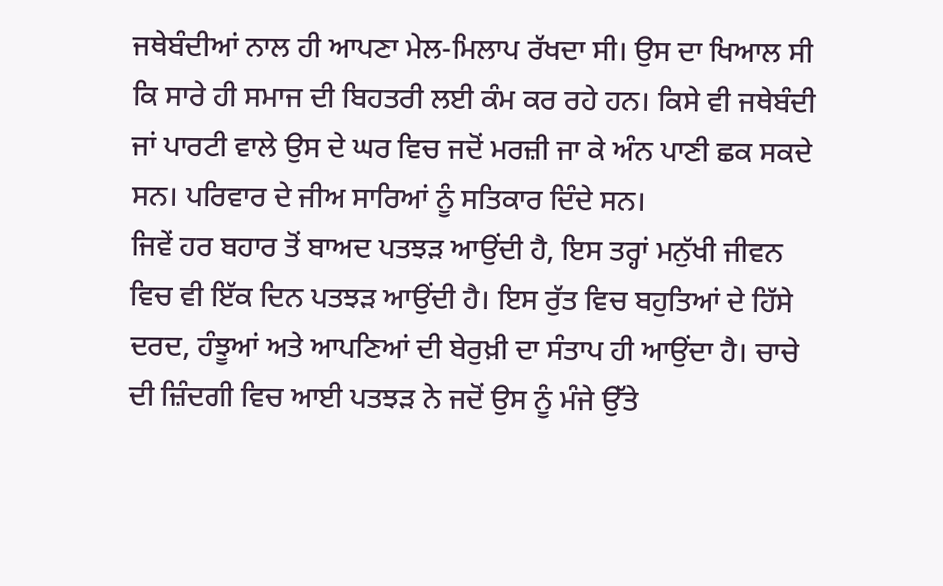ਜਥੇਬੰਦੀਆਂ ਨਾਲ ਹੀ ਆਪਣਾ ਮੇਲ-ਮਿਲਾਪ ਰੱਖਦਾ ਸੀ। ਉਸ ਦਾ ਖਿਆਲ ਸੀ ਕਿ ਸਾਰੇ ਹੀ ਸਮਾਜ ਦੀ ਬਿਹਤਰੀ ਲਈ ਕੰਮ ਕਰ ਰਹੇ ਹਨ। ਕਿਸੇ ਵੀ ਜਥੇਬੰਦੀ ਜਾਂ ਪਾਰਟੀ ਵਾਲੇ ਉਸ ਦੇ ਘਰ ਵਿਚ ਜਦੋਂ ਮਰਜ਼ੀ ਜਾ ਕੇ ਅੰਨ ਪਾਣੀ ਛਕ ਸਕਦੇ ਸਨ। ਪਰਿਵਾਰ ਦੇ ਜੀਅ ਸਾਰਿਆਂ ਨੂੰ ਸਤਿਕਾਰ ਦਿੰਦੇ ਸਨ।
ਜਿਵੇਂ ਹਰ ਬਹਾਰ ਤੋਂ ਬਾਅਦ ਪਤਝੜ ਆਉਂਦੀ ਹੈ, ਇਸ ਤਰ੍ਹਾਂ ਮਨੁੱਖੀ ਜੀਵਨ ਵਿਚ ਵੀ ਇੱਕ ਦਿਨ ਪਤਝੜ ਆਉਂਦੀ ਹੈ। ਇਸ ਰੁੱਤ ਵਿਚ ਬਹੁਤਿਆਂ ਦੇ ਹਿੱਸੇ ਦਰਦ, ਹੰਝੂਆਂ ਅਤੇ ਆਪਣਿਆਂ ਦੀ ਬੇਰੁਖ਼ੀ ਦਾ ਸੰਤਾਪ ਹੀ ਆਉਂਦਾ ਹੈ। ਚਾਚੇ ਦੀ ਜ਼ਿੰਦਗੀ ਵਿਚ ਆਈ ਪਤਝੜ ਨੇ ਜਦੋਂ ਉਸ ਨੂੰ ਮੰਜੇ ਉੱਤੇ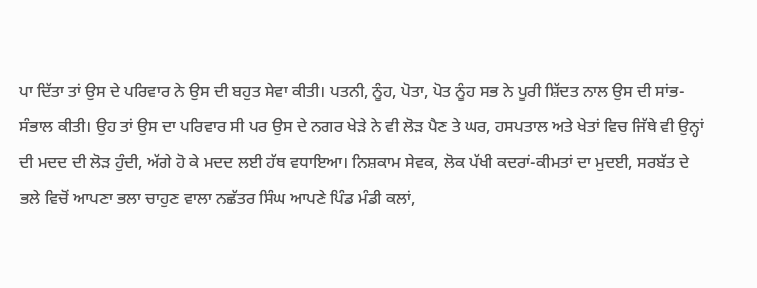ਪਾ ਦਿੱਤਾ ਤਾਂ ਉਸ ਦੇ ਪਰਿਵਾਰ ਨੇ ਉਸ ਦੀ ਬਹੁਤ ਸੇਵਾ ਕੀਤੀ। ਪਤਨੀ, ਨੂੰਹ, ਪੋਤਾ, ਪੋਤ ਨੂੰਹ ਸਭ ਨੇ ਪੂਰੀ ਸ਼ਿੱਦਤ ਨਾਲ ਉਸ ਦੀ ਸਾਂਭ-ਸੰਭਾਲ ਕੀਤੀ। ਉਹ ਤਾਂ ਉਸ ਦਾ ਪਰਿਵਾਰ ਸੀ ਪਰ ਉਸ ਦੇ ਨਗਰ ਖੇੜੇ ਨੇ ਵੀ ਲੋੜ ਪੈਣ ਤੇ ਘਰ, ਹਸਪਤਾਲ ਅਤੇ ਖੇਤਾਂ ਵਿਚ ਜਿੱਥੇ ਵੀ ਉਨ੍ਹਾਂ ਦੀ ਮਦਦ ਦੀ ਲੋੜ ਹੁੰਦੀ, ਅੱਗੇ ਹੋ ਕੇ ਮਦਦ ਲਈ ਹੱਥ ਵਧਾਇਆ। ਨਿਸ਼ਕਾਮ ਸੇਵਕ, ਲੋਕ ਪੱਖੀ ਕਦਰਾਂ-ਕੀਮਤਾਂ ਦਾ ਮੁਦਈ, ਸਰਬੱਤ ਦੇ ਭਲੇ ਵਿਚੋਂ ਆਪਣਾ ਭਲਾ ਚਾਹੁਣ ਵਾਲਾ ਨਛੱਤਰ ਸਿੰਘ ਆਪਣੇ ਪਿੰਡ ਮੰਡੀ ਕਲਾਂ,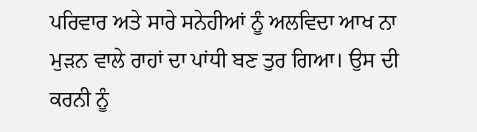ਪਰਿਵਾਰ ਅਤੇ ਸਾਰੇ ਸਨੇਹੀਆਂ ਨੂੰ ਅਲਵਿਦਾ ਆਖ ਨਾ ਮੁੜਨ ਵਾਲੇ ਰਾਹਾਂ ਦਾ ਪਾਂਧੀ ਬਣ ਤੁਰ ਗਿਆ। ਉਸ ਦੀ ਕਰਨੀ ਨੂੰ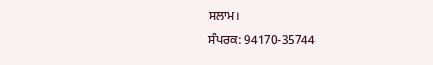ਸਲਾਮ।
ਸੰਪਰਕ: 94170-35744